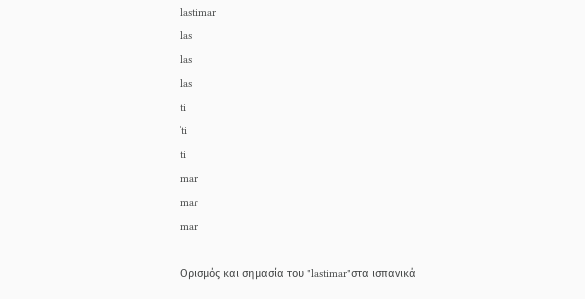lastimar
las
las
las
ti
ˈti
ti
mar
maɾ
mar

Ορισμός και σημασία του "lastimar"στα ισπανικά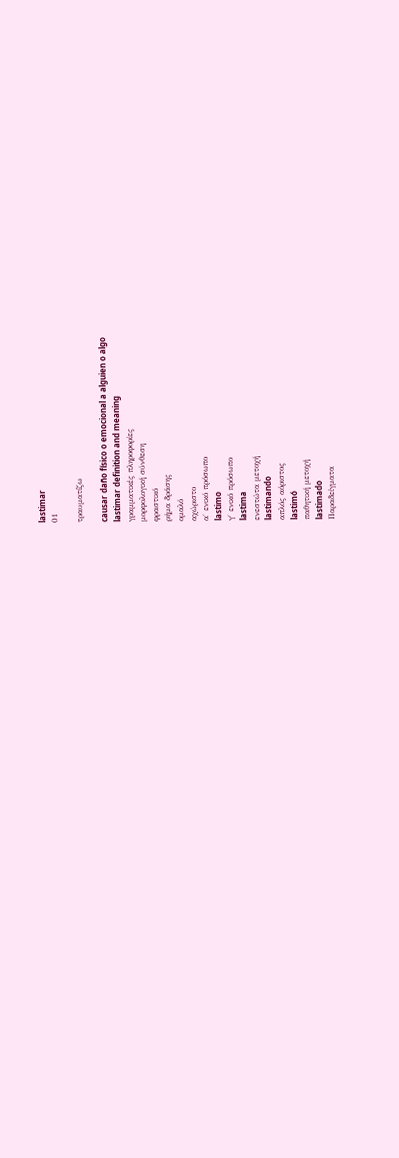lastimar
01

τραυματίζω

causar daño físico o emocional a alguien o algo
lastimar definition and meaning
γραμματικές πληροφορίες
μορφολογική σύνθεση
φραστικό
ρήμα δράσης
ομαλό
αχώριστο
α΄ ενικό πρόσωπο
lastimo
γ΄ ενικό πρόσωπο
lastima
ενεστώτα μετοχή
lastimando
απλός αόριστος
lastimó
παθητική μετοχή
lastimado
Παραδείγματα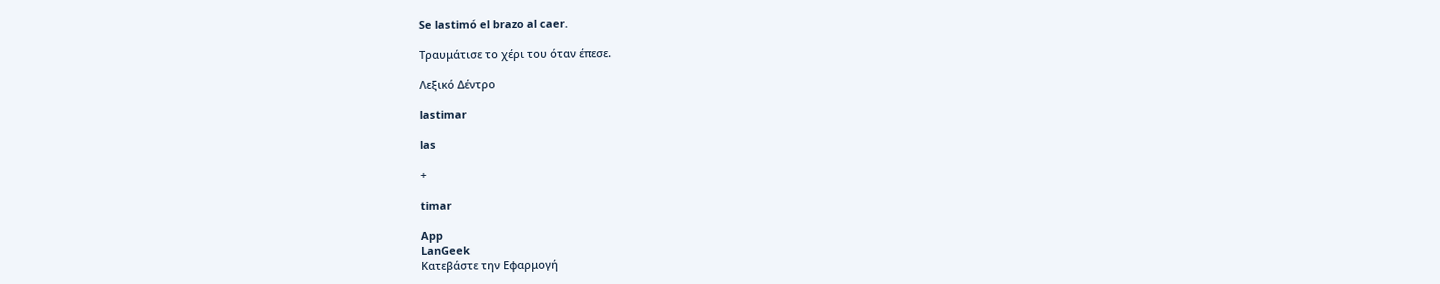Se lastimó el brazo al caer.

Τραυμάτισε το χέρι του όταν έπεσε.

Λεξικό Δέντρο

lastimar

las

+

timar

App
LanGeek
Κατεβάστε την Εφαρμογή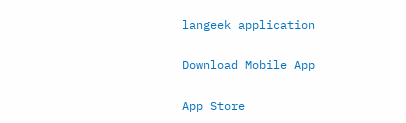langeek application

Download Mobile App

App Store